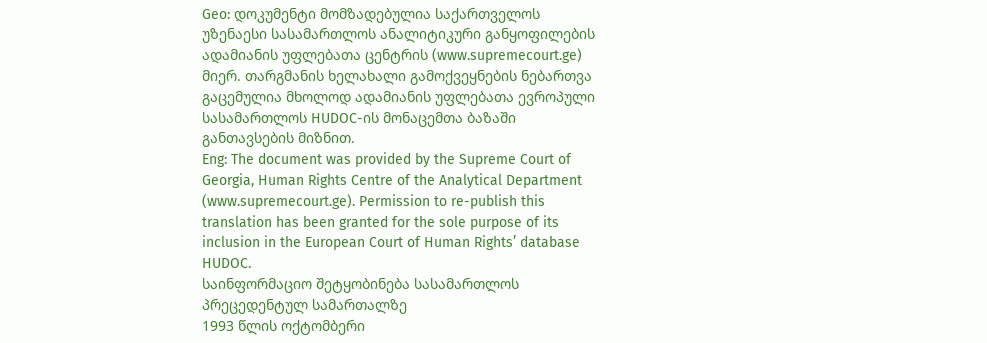Geo: დოკუმენტი მომზადებულია საქართველოს უზენაესი სასამართლოს ანალიტიკური განყოფილების ადამიანის უფლებათა ცენტრის (www.supremecourt.ge) მიერ. თარგმანის ხელახალი გამოქვეყნების ნებართვა გაცემულია მხოლოდ ადამიანის უფლებათა ევროპული სასამართლოს HUDOC-ის მონაცემთა ბაზაში განთავსების მიზნით.
Eng: The document was provided by the Supreme Court of Georgia, Human Rights Centre of the Analytical Department (www.supremecourt.ge). Permission to re-publish this translation has been granted for the sole purpose of its inclusion in the European Court of Human Rights’ database HUDOC.
საინფორმაციო შეტყობინება სასამართლოს პრეცედენტულ სამართალზე
1993 წლის ოქტომბერი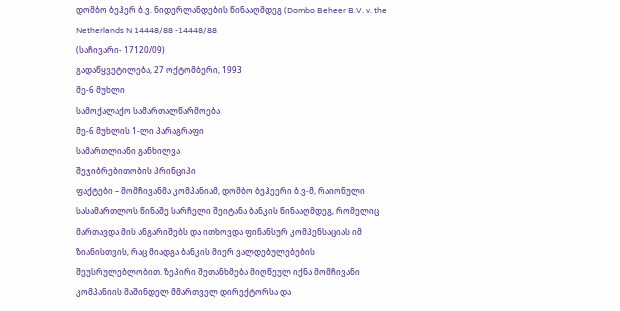დომბო ბეჰერ ბ.ვ. ნიდერლანდების წინააღმდეგ (Dombo Beheer B.V. v. the Netherlands N 14448/88 -14448/88
(საჩივარი- 17120/09)
გადაწყვეტილება, 27 ოქტომბერი, 1993
მე-6 მუხლი
სამოქალაქო სამართალწარმოება
მე-6 მუხლის 1-ლი პარაგრაფი
სამართლიანი განხილვა
შეჯიბრებითობის პრინციპი
ფაქტები – მომჩივანმა კომპანიამ, დომბო ბეჰეერი ბ.ვ-მ, რაიონული სასამართლოს წინაშე სარჩელი შეიტანა ბანკის წინააღმდეგ, რომელიც მართავდა მის ანგარიშებს და ითხოვდა ფინანსურ კომპენსაციას იმ ზიანისთვის, რაც მიადგა ბანკის მიერ ვალდებულებების შეუსრულებლობით. ზეპირი შეთანხმება მიღწეულ იქნა მომჩივანი კომპანიის მაშინდელ მმართველ დირექტორსა და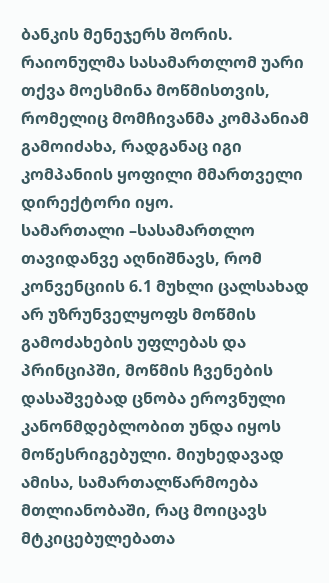ბანკის მენეჯერს შორის. რაიონულმა სასამართლომ უარი თქვა მოესმინა მოწმისთვის, რომელიც მომჩივანმა კომპანიამ გამოიძახა, რადგანაც იგი კომპანიის ყოფილი მმართველი დირექტორი იყო.
სამართალი –სასამართლო თავიდანვე აღნიშნავს, რომ კონვენციის 6.1 მუხლი ცალსახად არ უზრუნველყოფს მოწმის გამოძახების უფლებას და პრინციპში, მოწმის ჩვენების დასაშვებად ცნობა ეროვნული კანონმდებლობით უნდა იყოს მოწესრიგებული. მიუხედავად ამისა, სამართალწარმოება მთლიანობაში, რაც მოიცავს მტკიცებულებათა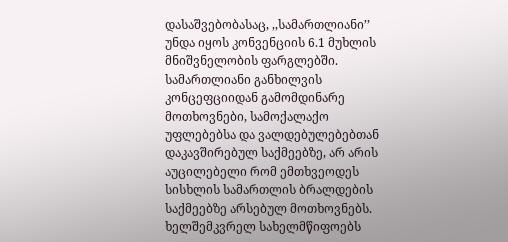დასაშვებობასაც, ,,სამართლიანი’’ უნდა იყოს კონვენციის 6.1 მუხლის მნიშვნელობის ფარგლებში.
სამართლიანი განხილვის კონცეფციიდან გამომდინარე მოთხოვნები, სამოქალაქო უფლებებსა და ვალდებულებებთან დაკავშირებულ საქმეებზე, არ არის აუცილებელი რომ ემთხვეოდეს სისხლის სამართლის ბრალდების საქმეებზე არსებულ მოთხოვნებს. ხელშემკვრელ სახელმწიფოებს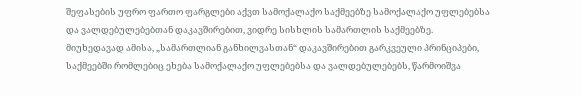შეფასების უფრო ფართო ფარგლები აქვთ სამოქალაქო საქმეებზე სამოქალაქო უფლებებსა და ვალდებულებებთან დაკავშირებით, ვიდრე სისხლის სამართლის საქმეებზე.
მიუხედავად ამისა, „სამართლიან განხილვასთან“ დაკავშირებით გარკვეული პრინციპები, საქმეებში რომლებიც ეხება სამოქალაქო უფლებებსა და ვალდებულებებს, წარმოიშვა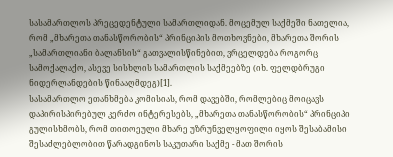სასამართლოს პრეცედენტული სამართლიდან. მოცემულ საქმეში ნათელია, რომ „მხარეთა თანასწორობის“ პრინციპის მოთხოვნები, მხარეთა შორის „სამართლიანი ბალანსის“ გათვალისწინებით, ვრცელდება როგორც სამოქალაქო, ასევე სისხლის სამართლის საქმეებზე (იხ. ფელდბრუგი ნიდერლანდების წინააღმდეგ)[1].
სასამართლო ეთანხმება კომისიას, რომ დავებში, რომლებიც მოიცავს დაპირისპირებულ კერძო ინტერესებს, „მხარეთა თანასწორობის“ პრინციპი გულისხმობს, რომ თითოეული მხარე უზრუნველყოფილი იყოს შესაბამისი შესაძლებლობით წარადგინოს საკუთარი საქმე - მათ შორის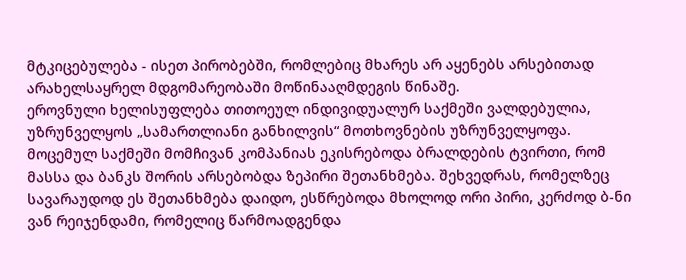მტკიცებულება - ისეთ პირობებში, რომლებიც მხარეს არ აყენებს არსებითად არახელსაყრელ მდგომარეობაში მოწინააღმდეგის წინაშე.
ეროვნული ხელისუფლება თითოეულ ინდივიდუალურ საქმეში ვალდებულია, უზრუნველყოს „სამართლიანი განხილვის“ მოთხოვნების უზრუნველყოფა.
მოცემულ საქმეში მომჩივან კომპანიას ეკისრებოდა ბრალდების ტვირთი, რომ მასსა და ბანკს შორის არსებობდა ზეპირი შეთანხმება. შეხვედრას, რომელზეც სავარაუდოდ ეს შეთანხმება დაიდო, ესწრებოდა მხოლოდ ორი პირი, კერძოდ ბ-ნი ვან რეიჯენდამი, რომელიც წარმოადგენდა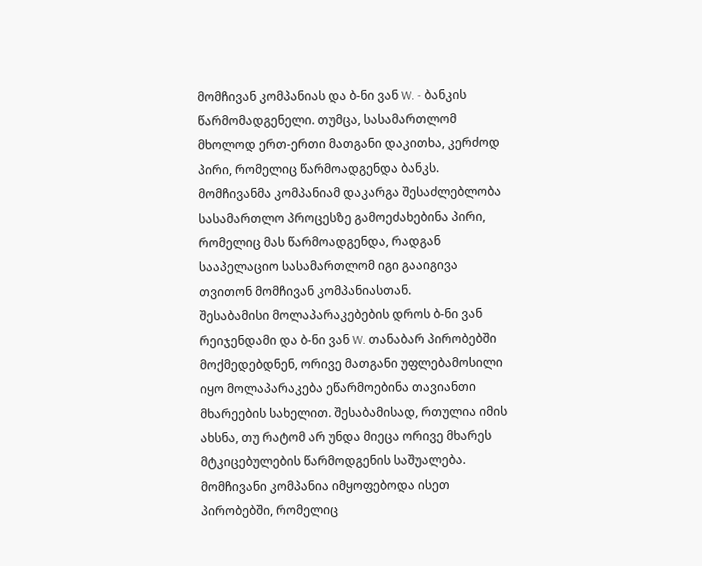მომჩივან კომპანიას და ბ-ნი ვან W. - ბანკის წარმომადგენელი. თუმცა, სასამართლომ მხოლოდ ერთ-ერთი მათგანი დაკითხა, კერძოდ პირი, რომელიც წარმოადგენდა ბანკს. მომჩივანმა კომპანიამ დაკარგა შესაძლებლობა სასამართლო პროცესზე გამოეძახებინა პირი, რომელიც მას წარმოადგენდა, რადგან სააპელაციო სასამართლომ იგი გააიგივა თვითონ მომჩივან კომპანიასთან.
შესაბამისი მოლაპარაკებების დროს ბ-ნი ვან რეიჯენდამი და ბ-ნი ვან W. თანაბარ პირობებში მოქმედებდნენ, ორივე მათგანი უფლებამოსილი იყო მოლაპარაკება ეწარმოებინა თავიანთი მხარეების სახელით. შესაბამისად, რთულია იმის ახსნა, თუ რატომ არ უნდა მიეცა ორივე მხარეს მტკიცებულების წარმოდგენის საშუალება.
მომჩივანი კომპანია იმყოფებოდა ისეთ პირობებში, რომელიც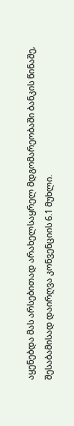აყენებდა მას არსებითად არახელსაყრელ მდგომარეობაში ბანკის წინაშე, შესაბამისად დაირღვა კონვენციის 6.1 მუხლი.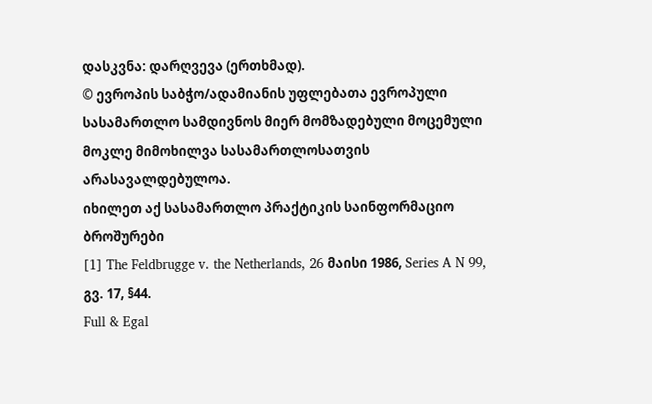დასკვნა: დარღვევა (ერთხმად).
© ევროპის საბჭო/ადამიანის უფლებათა ევროპული სასამართლო სამდივნოს მიერ მომზადებული მოცემული მოკლე მიმოხილვა სასამართლოსათვის არასავალდებულოა.
იხილეთ აქ სასამართლო პრაქტიკის საინფორმაციო ბროშურები
[1] The Feldbrugge v. the Netherlands, 26 მაისი 1986, Series A N 99, გვ. 17, §44.
Full & Egal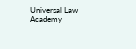Universal Law Academy